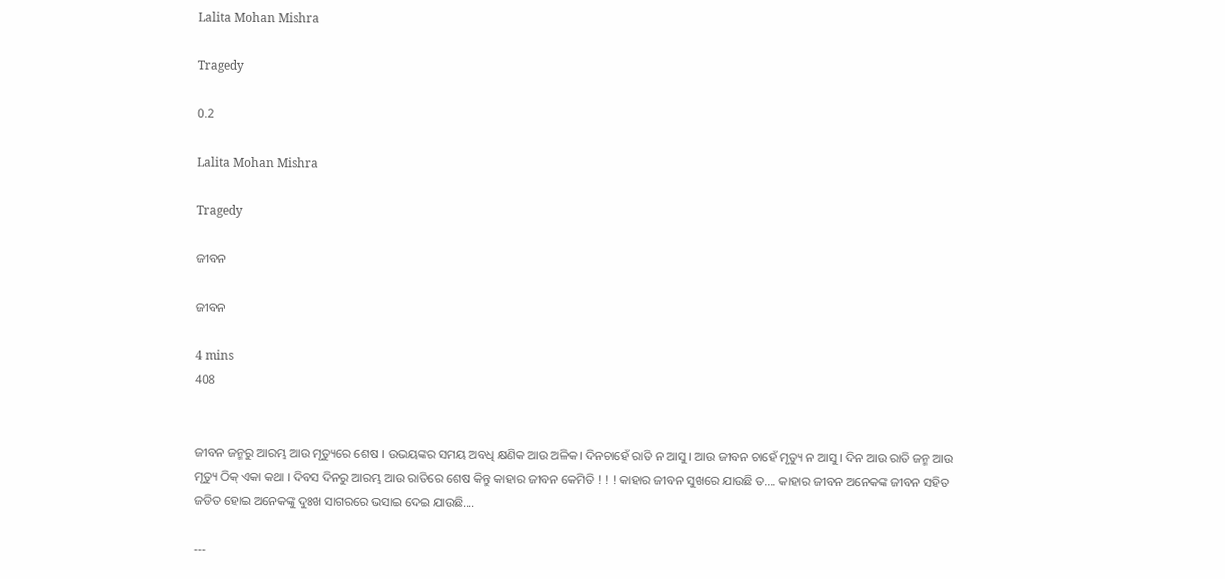Lalita Mohan Mishra

Tragedy

0.2

Lalita Mohan Mishra

Tragedy

ଜୀବନ

ଜୀବନ

4 mins
408


ଜୀବନ ଜନ୍ମରୁ ଆରମ୍ଭ ଆଉ ମୃତ୍ୟୁରେ ଶେଷ । ଉଭୟଙ୍କର ସମୟ ଅବଧି କ୍ଷଣିକ ଆଉ ଅଳିକ। ଦିନଚାହେଁ ରାତି ନ ଆସୁ । ଆଉ ଜୀବନ ଚାହେଁ ମୃତ୍ୟୁ ନ ଆସୁ । ଦିନ ଆଉ ରାତି ଜନ୍ମ ଆଉ ମୃତ୍ୟୁ ଠିକ୍ ଏକା କଥା । ଦିବସ ଦିନରୁ ଆରମ୍ଭ ଆଉ ରାତିରେ ଶେଷ କିନ୍ତୁ କାହାର ଜୀବନ କେମିତି ! ! ! କାହାର ଜୀବନ ସୁଖରେ ଯାଉଛି ତ.... କାହାର ଜୀବନ ଅନେକଙ୍କ ଜୀବନ ସହିତ ଜଡିତ ହୋଇ ଅନେକଙ୍କୁ ଦୁଃଖ ସାଗରରେ ଭସାଇ ଦେଇ ଯାଉଛି....

---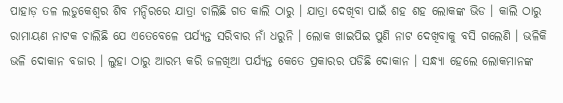ପାହାଡ଼ ତଳ ଲଡୁକେଶ୍ବର ଶିବ ମନ୍ଦିରରେ ଯାତ୍ରା ଚାଲିଛି ଗତ କାଲି ଠାରୁ । ଯାତ୍ରା ଦେଖିବା ପାଇଁ ଶହ ଶହ ଲୋକଙ୍କ ଭିଡ । କାଲି ଠାରୁ ରାମାୟଣ ନାଟକ ଚାଲିଛି ଯେ ଏତେବେଳେ ପର୍ଯ୍ୟନ୍ତ ସରିବାର ନାଁ ଧରୁନି । ଲୋକ ଖାଇପିଇ ପୁଣି ନାଟ ଦେଖିବାକୁ ବସି ଗଲେଣି । ଭଳିକି ଭଳି ଦୋକାନ ବଜାର । ଲୁହା ଠାରୁ ଆରମ୍ଭ କରି ଜଳଖିଆ ପର୍ଯ୍ୟନ୍ତ କେତେ ପ୍ରକାରର ପଡିଛି ଦୋକାନ । ସନ୍ଧ୍ୟା ହେଲେ ଲୋକମାନଙ୍କ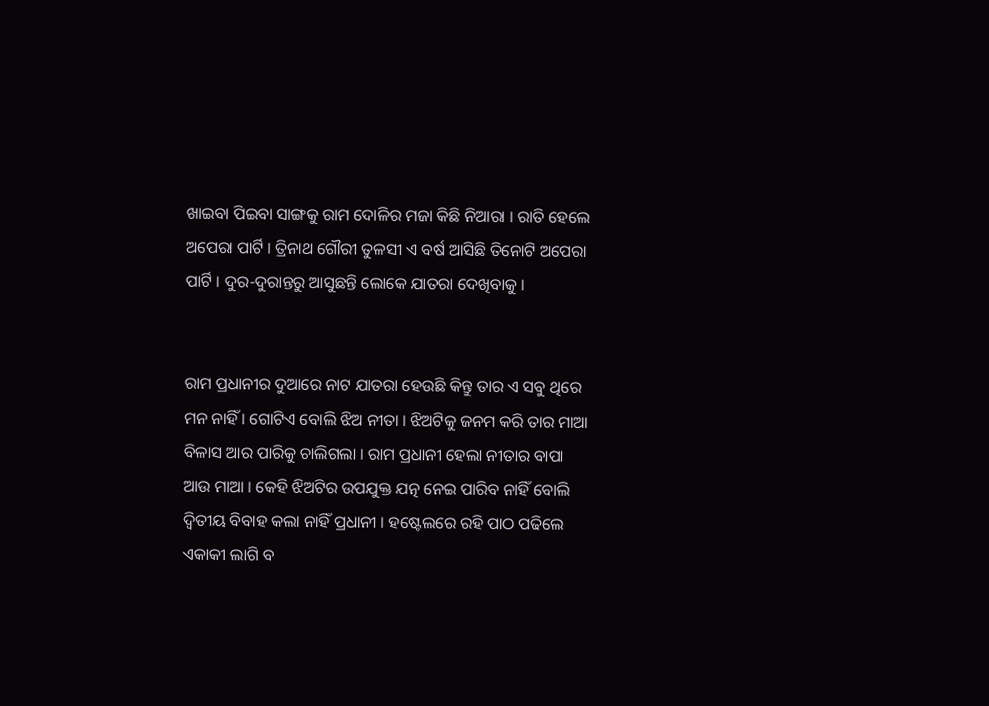ଖାଇବା ପିଇବା ସାଙ୍ଗକୁ ରାମ ଦୋଳିର ମଜା କିଛି ନିଆରା । ରାତି ହେଲେ ଅପେରା ପାର୍ଟି । ତ୍ରିନାଥ ଗୌରୀ ତୁଳସୀ ଏ ବର୍ଷ ଆସିଛି ତିନୋଟି ଅପେରା ପାର୍ଟି । ଦୁର-ଦୁରାନ୍ତରୁ ଆସୁଛନ୍ତି ଲୋକେ ଯାତରା ଦେଖିବାକୁ ।


ରାମ ପ୍ରଧାନୀର ଦୁଆରେ ନାଟ ଯାତରା ହେଉଛି କିନ୍ତୁ ତାର ଏ ସବୁ ଥିରେ ମନ ନାହିଁ । ଗୋଟିଏ ବୋଲି ଝିଅ ନୀତା । ଝିଅଟିକୁ ଜନମ କରି ତାର ମାଆ ବିଳାସ ଆର ପାରିକୁ ଚାଲିଗଲା । ରାମ ପ୍ରଧାନୀ ହେଲା ନୀତାର ବାପା ଆଉ ମାଆ । କେହି ଝିଅଟିର ଉପଯୁକ୍ତ ଯତ୍ନ ନେଇ ପାରିବ ନାହିଁ ବୋଲି ଦ୍ବିତୀୟ ବିବାହ କଲା ନାହିଁ ପ୍ରଧାନୀ । ହଷ୍ଟେଲରେ ରହି ପାଠ ପଢିଲେ ଏକାକୀ ଲାଗି ବ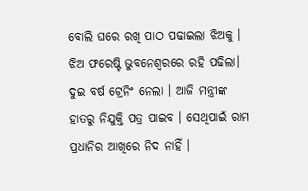ବୋଲି ଘରେ ରଖି ପାଠ ପଢାଇଲା ଝିଅକୁ । ଝିଅ ଫରେଷ୍ଟି ଭୁବନେଶ୍ବରରେ ରହି ପଢିଲା। ଦୁଇ ବର୍ଷ ଟ୍ରେନିଂ ନେଲା । ଆଜି ମନ୍ତ୍ରୀଙ୍କ ହାତରୁ ନିଯୁକ୍ତି ପତ୍ର ପାଇବ । ସେଥିପାଇଁ ରାମ ପ୍ରଧାନିର ଆଖିରେ ନିଦ ନାହିଁ ।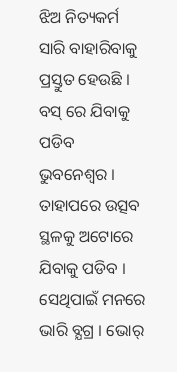ଝିଅ ନିତ୍ୟକର୍ମ ସାରି ବାହାରିବାକୁ ପ୍ରସ୍ତୁତ ହେଉଛି । ବସ୍ ରେ ଯିବାକୁ ପଡିବ ଭୁବନେଶ୍ବର । ତାହାପରେ ଉତ୍ସବ ସ୍ଥଳକୁ ଅଟୋରେ ଯିବାକୁ ପଡିବ । ସେଥିପାଇଁ ମନରେ ଭାରି ବ୍ଯଗ୍ର । ଭୋର୍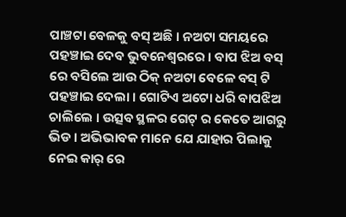ପାଞ୍ଚଟା ବେଳକୁ ବସ୍ ଅଛି । ନଅଟା ସମୟରେ ପହଞ୍ଚାଇ ଦେବ ଭୁବନେଶ୍ଵରରେ । ବାପ ଝିଅ ବସ୍ ରେ ବସିଲେ ଆଉ ଠିକ୍ ନଅଟା ବେଳେ ବସ୍ ଟି ପହଞ୍ଚାଇ ଦେଲା । ଗୋଟିଏ ଅଟୋ ଧରି ବାପଝିଅ ଚାଲିଲେ । ଉତ୍ସବ ସ୍ଥଳର ଗେଟ୍ ର କେତେ ଆଗରୁ ଭିଡ । ଅଭିଭାବକ ମାନେ ଯେ ଯାହାର ପିଲାକୁ ନେଇ କାର୍ ରେ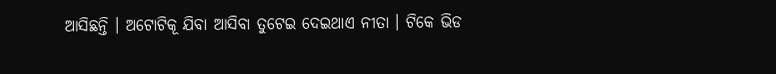ଆସିଛନ୍ତି । ଅଟୋଟିକୂ ଯିବା ଆସିବା ତୁଟେଇ ଦେଇଥାଏ ନୀତା । ଟିକେ ଭିଡ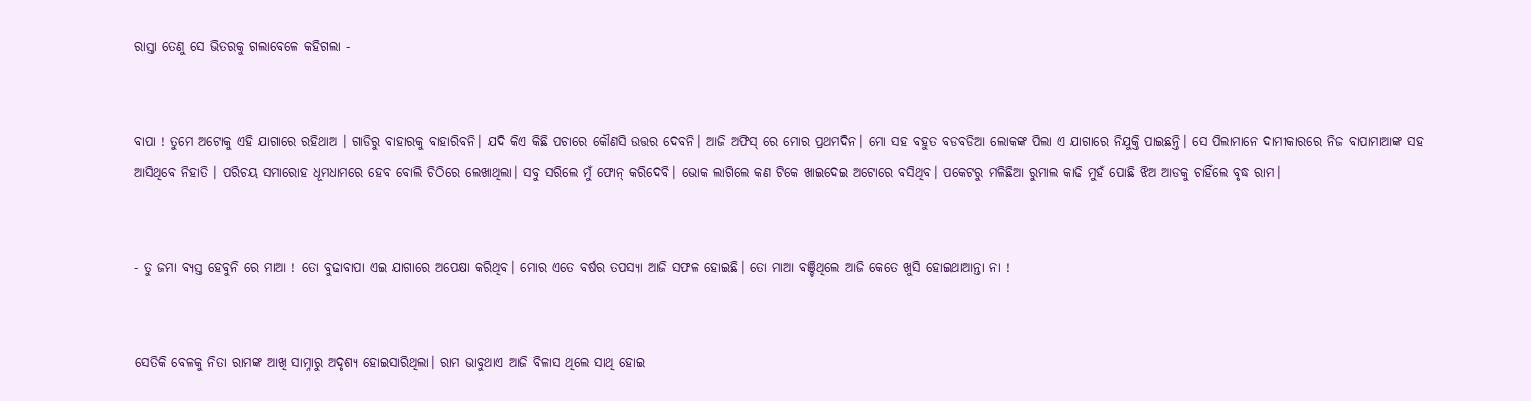ରାସ୍ତା ତେଣୁ ସେ ଭିତରକୁ ଗଲାବେଳେ କହିଗଲା -


ବାପା ! ତୁମେ ଅଟୋକୁ ଏହି ଯାଗାରେ ରହିଥାଅ । ଗାଡିରୁ ବାହାରକୁ ବାହାରିବନି। ଯଦି କିଏ କିଛି ପଚାରେ କୌଣସି ଉତ୍ତର ଦେବନି। ଆଜି ଅଫିସ୍ ରେ ମୋର ପ୍ରଥମଦିନ। ମୋ ସହ ବହୁତ ବଡବଡିଆ ଲୋକଙ୍କ ପିଲା ଏ ଯାଗାରେ ନିଯୁକ୍ତି ପାଇଛନ୍ତି। ସେ ପିଲାମାନେ ଦାମୀକାରରେ ନିଜ ବାପାମାଆଙ୍କ ସହ ଆସିଥିବେ ନିହାତି । ପରିଚୟ ସମାରୋହ ଧୂମଧାମରେ ହେବ ବୋଲି ଚିଠିରେ ଲେଖାଥିଲା। ସବୁ ସରିଲେ ମୁଁ ଫୋନ୍ କରିଦେବି। ଭୋକ ଲାଗିଲେ କଣ ଟିକେ ଖାଇଦେଇ ଅଟୋରେ ବସିଥିବ। ପକେଟରୁ ମଳିଛିଆ ରୁମାଲ କାଢି ମୁହଁ ପୋଛି ଝିଅ ଆଡକୁ ଚାହିଁଲେ ବୃଦ୍ଧ ରାମ।


- ତୁ ଜମା ବ୍ଯସ୍ତ ହେବୁନି ରେ ମାଆ ! ତୋ ବୁଢାବାପା ଏଇ ଯାଗାରେ ଅପେକ୍ଷା କରିଥିବ। ମୋର ଏତେ ବର୍ଷର ତପସ୍ଯା ଆଜି ସଫଳ ହୋଇଛି। ତୋ ମାଆ ବଞ୍ଚିଥିଲେ ଆଜି କେତେ ଖୁସି ହୋଇଥାଆନ୍ତା ନା !


ସେତିକି ବେଳକୁ ନିତା ରାମଙ୍କ ଆଖି ସାମ୍ନାରୁ ଅଦୃଶ୍ଯ ହୋଇସାରିଥିଲା। ରାମ ଭାବୁଥାଏ ଆଜି ବିଳାସ ଥିଲେ ସାଥି ହୋଇ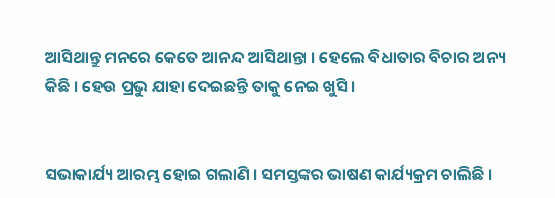ଆସିଥାନ୍ତୁ ମନରେ କେତେ ଆନନ୍ଦ ଆସିଥାନ୍ତା । ହେଲେ ବିଧାତାର ବିଚାର ଅନ୍ୟ କିଛି । ହେଉ ପ୍ରଭୁ ଯାହା ଦେଇଛନ୍ତି ତାକୁ ନେଇ ଖୁସି ।


ସଭାକାର୍ଯ୍ୟ ଆରମ୍ଭ ହୋଇ ଗଲାଣି । ସମସ୍ତଙ୍କର ଭାଷଣ କାର୍ଯ୍ୟକ୍ରମ ଚାଲିଛି ।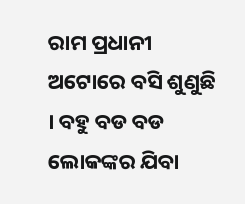ରାମ ପ୍ରଧାନୀ ଅଟୋରେ ବସି ଶୁଣୁଛି । ବହୁ ବଡ ବଡ ଲୋକଙ୍କର ଯିବା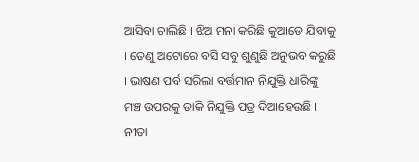ଆସିବା ଚାଲିଛି । ଝିଅ ମନା କରିଛି କୁଆଡେ ଯିବାକୁ । ତେଣୁ ଅଟୋରେ ବସି ସବୁ ଶୁଣୁଛି ଅନୁଭବ କରୁଛି । ଭାଷଣ ପର୍ବ ସରିଲା ବର୍ତ୍ତମାନ ନିଯୁକ୍ତି ଧାରିଙ୍କୁ ମଞ୍ଚ ଉପରକୁ ଡାକି ନିଯୁକ୍ତି ପତ୍ର ଦିଆହେଉଛି । ନୀତା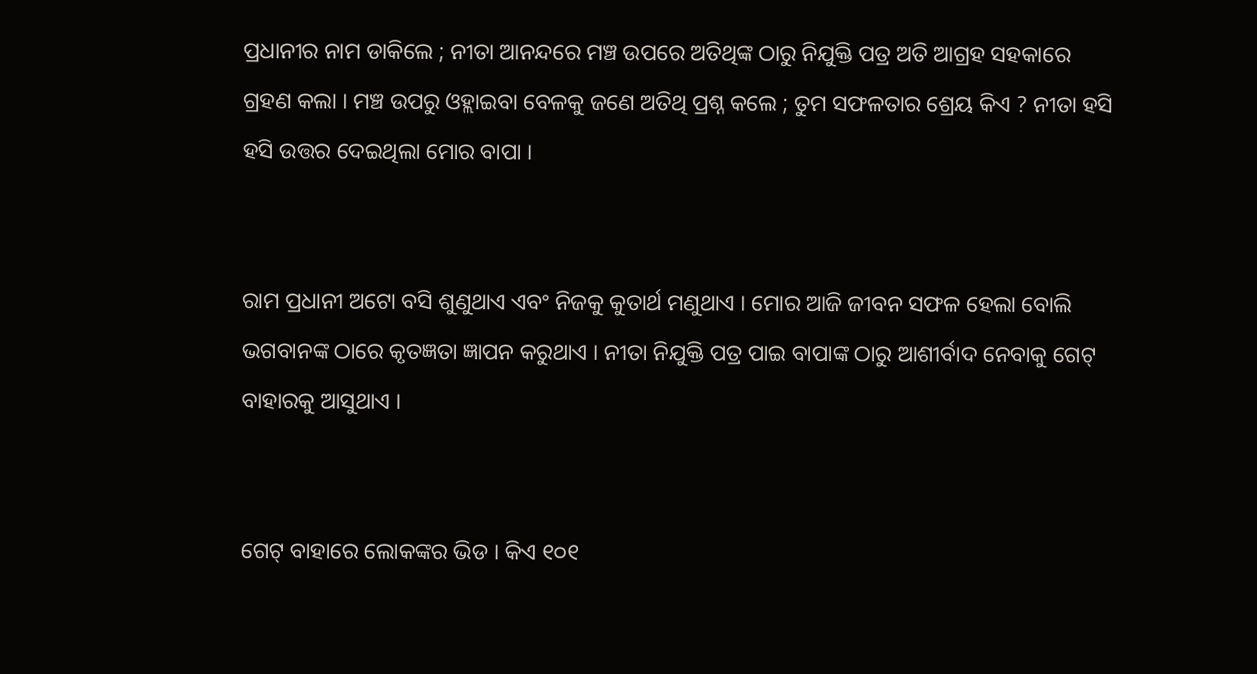ପ୍ରଧାନୀର ନାମ ଡାକିଲେ ; ନୀତା ଆନନ୍ଦରେ ମଞ୍ଚ ଉପରେ ଅତିଥିଙ୍କ ଠାରୁ ନିଯୁକ୍ତି ପତ୍ର ଅତି ଆଗ୍ରହ ସହକାରେ ଗ୍ରହଣ କଲା । ମଞ୍ଚ ଉପରୁ ଓହ୍ଲାଇବା ବେଳକୁ ଜଣେ ଅତିଥି ପ୍ରଶ୍ନ କଲେ ; ତୁମ ସଫଳତାର ଶ୍ରେୟ କିଏ ? ନୀତା ହସି ହସି ଉତ୍ତର ଦେଇଥିଲା ମୋର ବାପା ।


ରାମ ପ୍ରଧାନୀ ଅଟୋ ବସି ଶୁଣୁଥାଏ ଏବଂ ନିଜକୁ କୁତାର୍ଥ ମଣୁଥାଏ । ମୋର ଆଜି ଜୀବନ ସଫଳ ହେଲା ବୋଲି ଭଗବାନଙ୍କ ଠାରେ କୃତଜ୍ଞତା ଜ୍ଞାପନ କରୁଥାଏ । ନୀତା ନିଯୁକ୍ତି ପତ୍ର ପାଇ ବାପାଙ୍କ ଠାରୁ ଆଶୀର୍ବାଦ ନେବାକୁ ଗେଟ୍ ବାହାରକୁ ଆସୁଥାଏ ।


ଗେଟ୍ ବାହାରେ ଲୋକଙ୍କର ଭିଡ । କିଏ ୧୦୧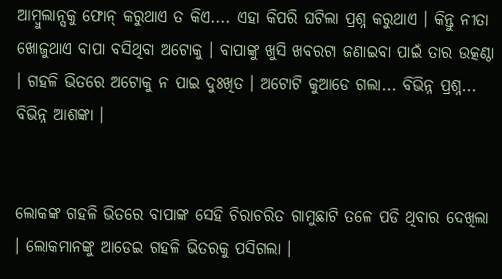ଆମ୍ବୁଲାନ୍ସକୁ ଫୋନ୍ କରୁଥାଏ ତ କିଏ.... ଏହା କିପରି ଘଟିଲା ପ୍ରଶ୍ନ କରୁଥାଏ । କିନ୍ତୁ ନୀତା ଖୋଜୁଥାଏ ବାପା ବସିଥିବା ଅଟୋକୁ । ବାପାଙ୍କୁ ଖୁସି ଖବରଟା ଜଣାଇବା ପାଇଁ ତାର ଉତ୍କଣ୍ଠା । ଗହଳି ଭିତରେ ଅଟୋକୁ ନ ପାଇ ଦୁଃଖିତ । ଅଟୋଟି କୁଆଡେ ଗଲା... ବିଭିନ୍ନ ପ୍ରଶ୍ନ... ବିଭିନ୍ନ ଆଶଙ୍କା ।


ଲୋକଙ୍କ ଗହଳି ଭିତରେ ବାପାଙ୍କ ସେହି ଚିରାଚରିତ ଗାମୁଛାଟି ତଳେ ପଡି ଥିବାର ଦେଖିଲା । ଲୋକମାନଙ୍କୁ ଆଡେଇ ଗହଳି ଭିତରକୁ ପସିଗଲା ।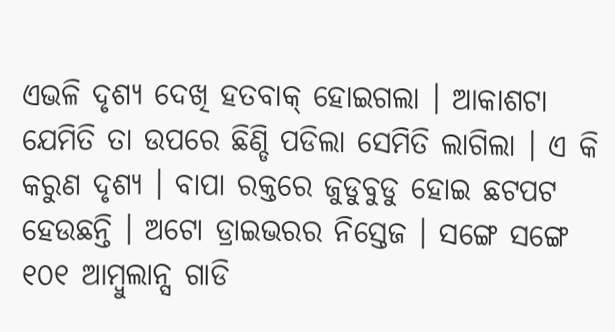ଏଭଳି ଦୃଶ୍ୟ ଦେଖି ହତବାକ୍ ହୋଇଗଲା । ଆକାଶଟା ଯେମିତି ତା ଉପରେ ଛିଣ୍ଡି ପଡିଲା ସେମିତି ଲାଗିଲା । ଏ କି କରୁଣ ଦୃଶ୍ୟ । ବାପା ରକ୍ତରେ ଜୁଡୁବୁଡୁ ହୋଇ ଛଟପଟ ହେଉଛନ୍ତି । ଅଟୋ ଡ୍ରାଇଭରର ନିସ୍ତେଜ । ସଙ୍ଗେ ସଙ୍ଗେ ୧୦୧ ଆମ୍ବୁଲାନ୍ସ ଗାଡି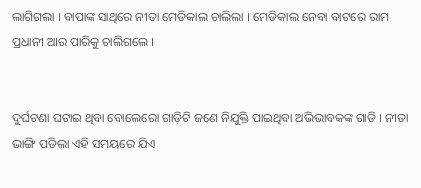ଲାଗିଗଲା । ବାପାଙ୍କ ସାଥିରେ ନୀତା ମେଡିକାଲ ଚାଲିଲା । ମେଡିକାଲ ନେବା ବାଟରେ ରାମ ପ୍ରଧାନୀ ଆର ପାରିକୁ ଚାଲିଗଲେ ।


ଦୁର୍ଘଟଣା ଘଟାଇ ଥିବା ବୋଲେରୋ ଗାଡ଼ିଟି ଜଣେ ନିଯୁକ୍ତି ପାଇଥିବା ଅଭିଭାବକଙ୍କ ଗାଡି । ନୀତା ଭାଙ୍ଗି ପଡିଲା ଏହି ସମୟରେ ଯିଏ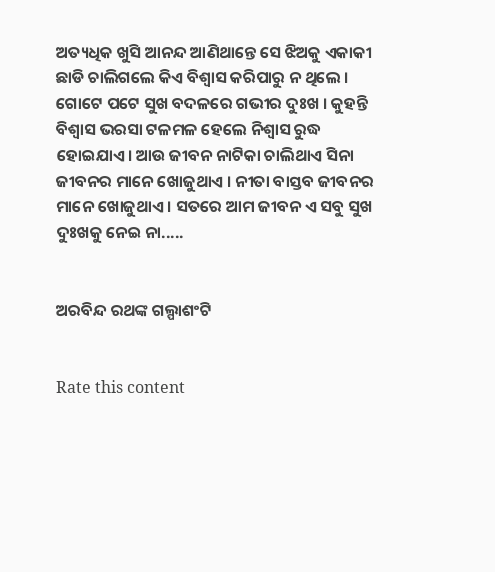ଅତ୍ୟଧିକ ଖୁସି ଆନନ୍ଦ ଆଣିଥାନ୍ତେ ସେ ଝିଅକୁ ଏକାକୀ ଛାଡି ଚାଲିଗଲେ କିଏ ବିଶ୍ବାସ କରିପାରୁ ନ ଥିଲେ । ଗୋଟେ ପଟେ ସୁଖ ବଦଳରେ ଗଭୀର ଦୁଃଖ । କୁହନ୍ତି ବିଶ୍ବାସ ଭରସା ଟଳମଳ ହେଲେ ନିଶ୍ବାସ ରୁଦ୍ଧ ହୋଇଯାଏ। ଆଉ ଜୀବନ ନାଟିକା ଚାଲିଥାଏ ସିନା ଜୀବନର ମାନେ ଖୋଜୁଥାଏ । ନୀତା ବାସ୍ତବ ଜୀବନର ମାନେ ଖୋଜୁଥାଏ । ସତରେ ଆମ ଜୀବନ ଏ ସବୁ ସୁଖ ଦୁଃଖକୁ ନେଇ ନା.....


ଅରବିନ୍ଦ ରଥଙ୍କ ଗଲ୍ପାଶଂଟି


Rate this content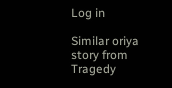Log in

Similar oriya story from Tragedy